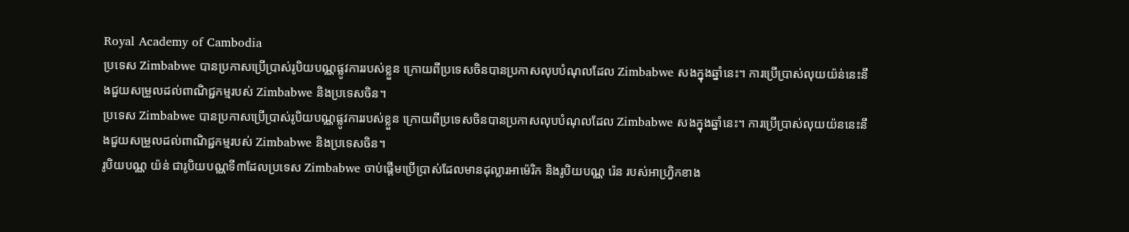Royal Academy of Cambodia
ប្រទេស Zimbabwe បានប្រកាសប្រើប្រាស់រូបិយបណ្ណផ្លូវការរបស់ខ្លួន ក្រោយពីប្រទេសចិនបានប្រកាសលុបបំណុលដែល Zimbabwe សងក្នុងឆ្នាំនេះ។ ការប្រើប្រាស់លុយយ៉ន់នេះនឹងជួយសម្រួលដល់ពាណិជ្ជកម្មរបស់ Zimbabwe និងប្រទេសចិន។
ប្រទេស Zimbabwe បានប្រកាសប្រើប្រាស់រូបិយបណ្ណផ្លូវការរបស់ខ្លួន ក្រោយពីប្រទេសចិនបានប្រកាសលុបបំណុលដែល Zimbabwe សងក្នុងឆ្នាំនេះ។ ការប្រើប្រាស់លុយយ៉ននេះនឹងជួយសម្រួលដល់ពាណិជ្ជកម្មរបស់ Zimbabwe និងប្រទេសចិន។
រូបិយបណ្ណ យ៉ន់ ជារូបិយបណ្ណទី៣ដែលប្រទេស Zimbabwe ចាប់ផ្តើមប្រើប្រាស់ដែលមានដុល្លារអាម៉េរិក និងរូបិយបណ្ណ រ៉េន របស់អាហ្រិ្វកខាង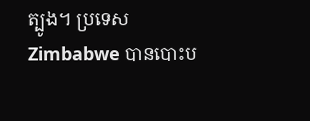ត្បូង។ ប្រទេស Zimbabwe បានបោះប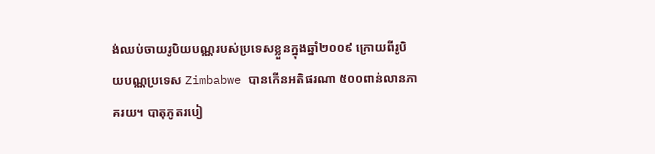ង់ឈប់ចាយរូបិយបណ្ណរបស់ប្រទេសខ្លួនក្នុងឆ្នាំ២០០៩ ក្រោយពីរូបិយបណ្ណប្រទេស Zimbabwe បានកើនអតិផរណា ៥០០ពាន់លានភាគរយ។ បាតុភូតរបៀ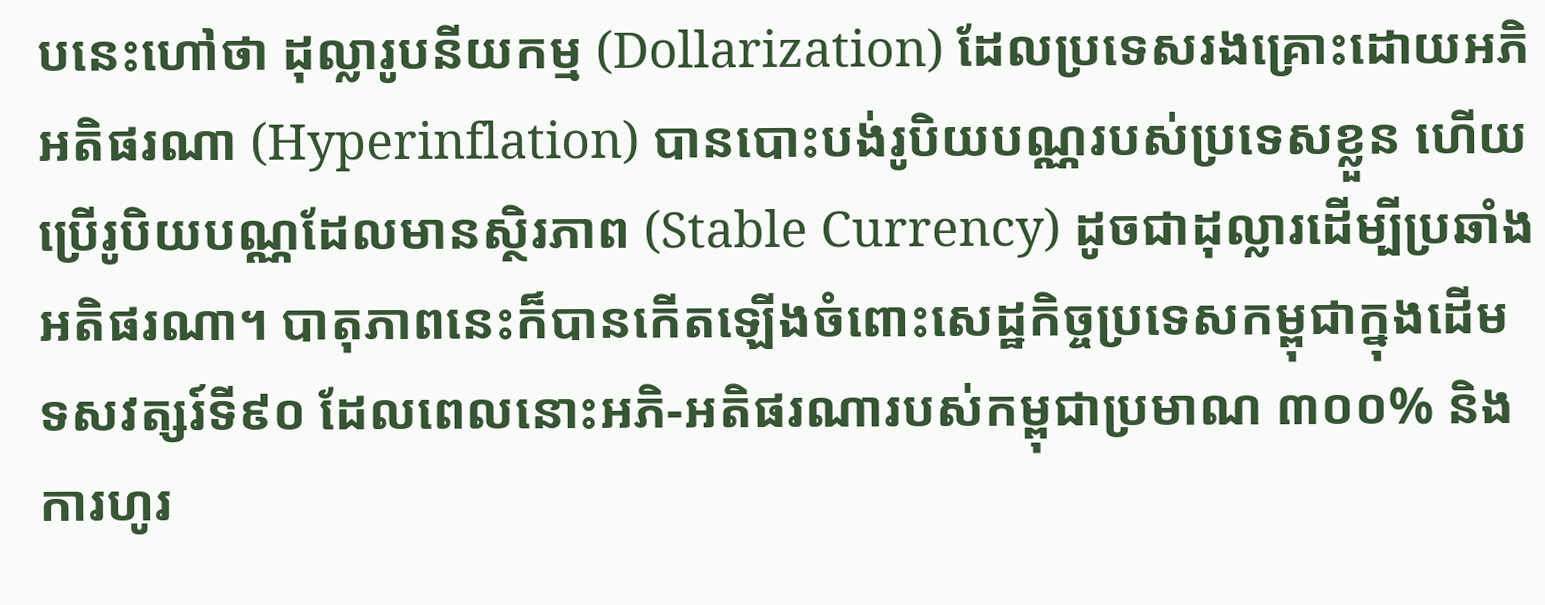បនេះហៅថា ដុល្លារូបនីយកម្ម (Dollarization) ដែលប្រទេសរងគ្រោះដោយអភិអតិផរណា (Hyperinflation) បានបោះបង់រូបិយបណ្ណរបស់ប្រទេសខ្លួន ហើយប្រើរូបិយបណ្ណដែលមានស្ថិរភាព (Stable Currency) ដូចជាដុល្លារដើម្បីប្រឆាំងអតិផរណា។ បាតុភាពនេះក៏បានកើតឡើងចំពោះសេដ្ឋកិច្ចប្រទេសកម្ពុជាក្នុងដើមទសវត្សរ៍ទី៩០ ដែលពេលនោះអភិ-អតិផរណារបស់កម្ពុជាប្រមាណ ៣០០% និងការហូរ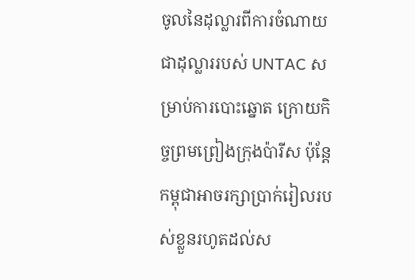ចូលនៃដុល្លារពីការចំណាយជាដុល្លាររបស់ UNTAC សម្រាប់ការបោះឆ្នោត ក្រោយកិច្ចព្រមព្រៀងក្រុងប៉ារីស ប៉ុន្តែកម្ពុជាអាចរក្សាប្រាក់រៀលរបស់ខ្លួនរហូតដល់ស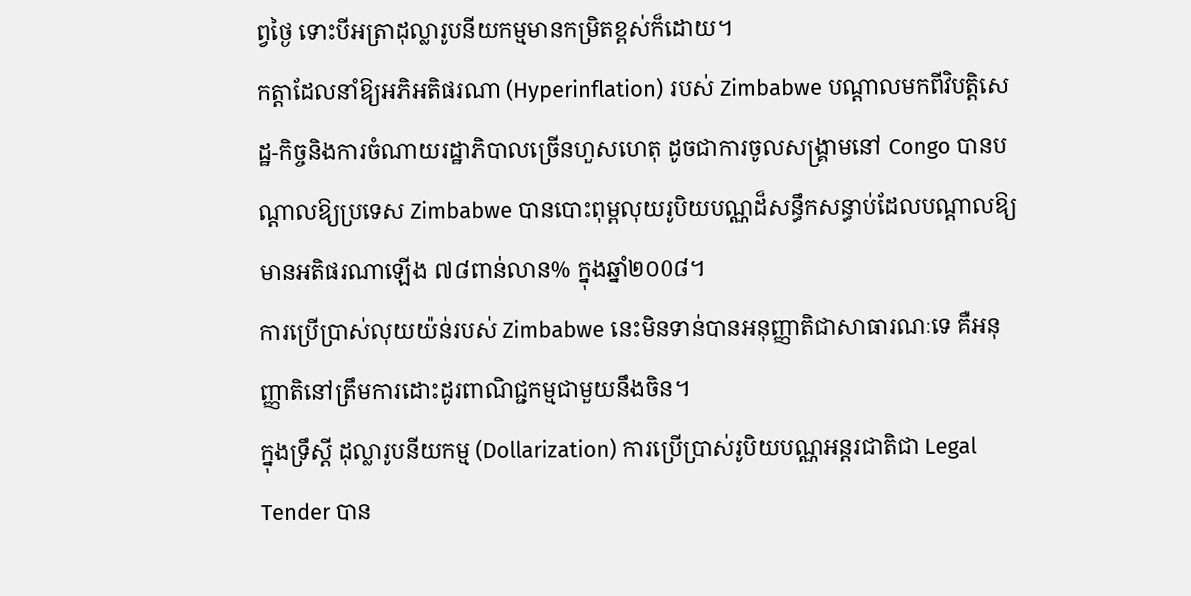ព្វថ្ងៃ ទោះបីអត្រាដុល្លារូបនីយកម្មមានកម្រិតខ្ពស់ក៏ដោយ។
កត្តាដែលនាំឱ្យអភិអតិផរណា (Hyperinflation) របស់ Zimbabwe បណ្តាលមកពីវិបត្តិសេដ្ឋ-កិច្ចនិងការចំណាយរដ្ឋាភិបាលច្រើនហួសហេតុ ដូចជាការចូលសង្រ្គាមនៅ Congo បានបណ្តាលឱ្យប្រទេស Zimbabwe បានបោះពុម្ពលុយរូបិយបណ្ណដ៏សន្ធឹកសន្ធាប់ដែលបណ្តាលឱ្យមានអតិផរណាឡើង ៧៨ពាន់លាន% ក្នុងឆ្នាំ២០0៨។
ការប្រើប្រាស់លុយយ៉ន់របស់ Zimbabwe នេះមិនទាន់បានអនុញ្ញាតិជាសាធារណៈទេ គឺអនុញ្ញាតិនៅត្រឹមការដោះដូរពាណិជ្ជកម្មជាមួយនឹងចិន។
ក្នុងទ្រឹស្តី ដុល្លារូបនីយកម្ម (Dollarization) ការប្រើប្រាស់រូបិយបណ្ណអន្តរជាតិជា Legal Tender បាន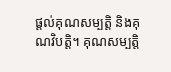ផ្តល់គុណសម្បតិ្ត និងគុណវិបត្តិ។ គុណសម្បត្តិ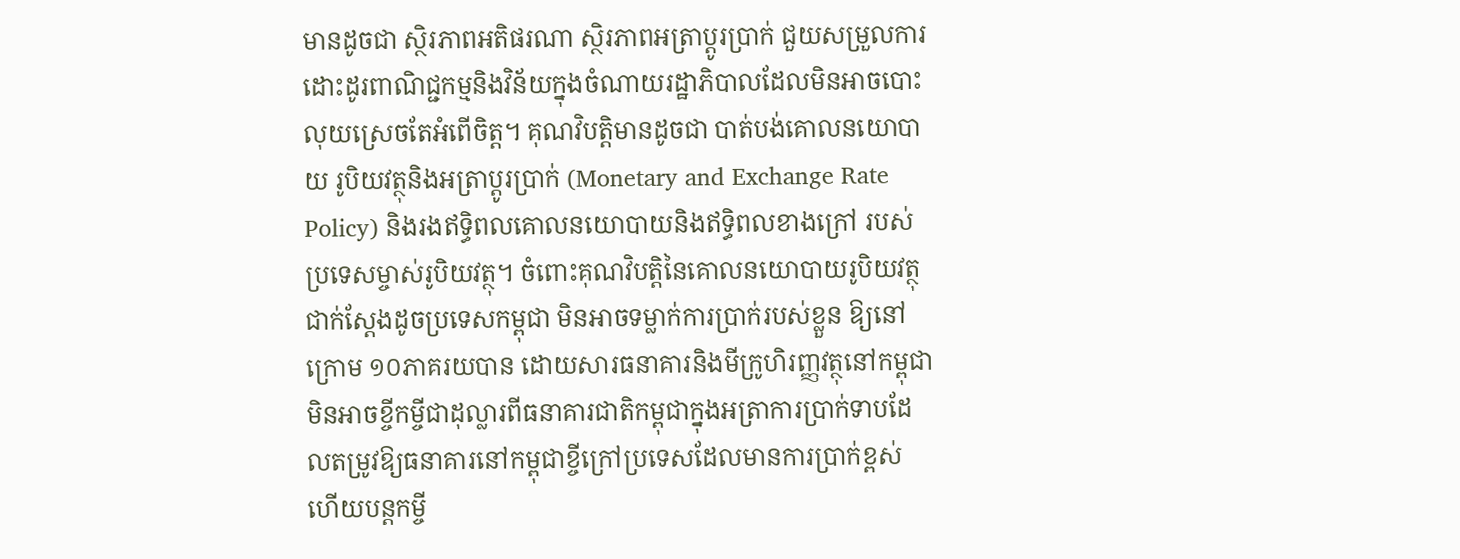មានដូចជា ស្ថិរភាពអតិផរណា ស្ថិរភាពអត្រាប្តូរប្រាក់ ជួយសម្រួលការដោះដូរពាណិជ្ជកម្មនិងវិន័យក្នុងចំណាយរដ្ឋាភិបាលដែលមិនអាចបោះលុយស្រេចតែអំពើចិត្ត។ គុណវិបត្តិមានដូចជា បាត់បង់គោលនយោបាយ រូបិយវត្ថុនិងអត្រាប្តូរប្រាក់ (Monetary and Exchange Rate Policy) និងរងឥទ្ធិពលគោលនយោបាយនិងឥទ្ធិពលខាងក្រៅ របស់ប្រទេសម្ចាស់រូបិយវត្ថុ។ ចំពោះគុណវិបត្តិនៃគោលនយោបាយរូបិយវត្ថុជាក់ស្តែងដូចប្រទេសកម្ពុជា មិនអាចទម្លាក់ការប្រាក់របស់ខ្លួន ឱ្យនៅក្រោម ១០ភាគរយបាន ដោយសារធនាគារនិងមីក្រូហិរញ្ញវត្ថុនៅកម្ពុជាមិនអាចខ្ចីកម្ចីជាដុល្លារពីធនាគារជាតិកម្ពុជាក្នុងអត្រាការប្រាក់ទាបដែលតម្រូវឱ្យធនាគារនៅកម្ពុជាខ្ចីក្រៅប្រទេសដែលមានការប្រាក់ខ្ពស់ ហើយបន្តកម្ចី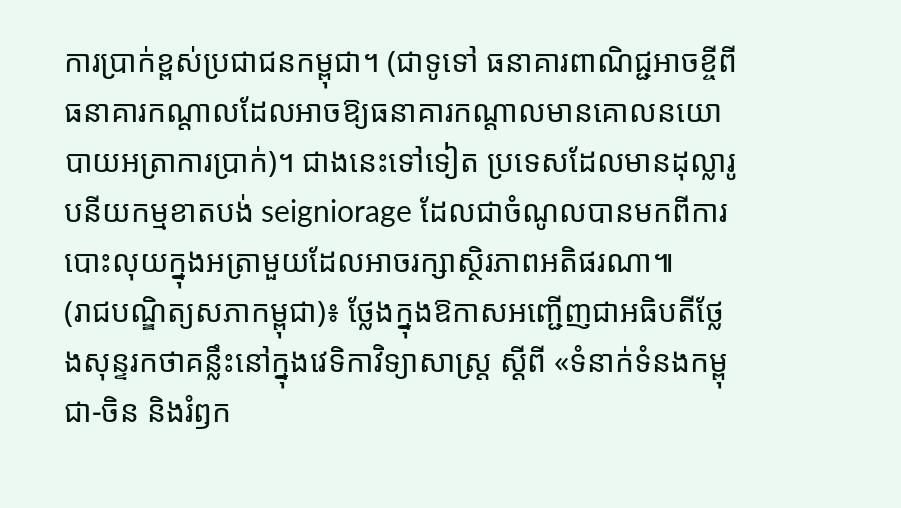ការប្រាក់ខ្ពស់ប្រជាជនកម្ពុជា។ (ជាទូទៅ ធនាគារពាណិជ្ជអាចខ្ចីពីធនាគារកណ្តាលដែលអាចឱ្យធនាគារកណ្តាលមានគោលនយោបាយអត្រាការប្រាក់)។ ជាងនេះទៅទៀត ប្រទេសដែលមានដុល្លារូបនីយកម្មខាតបង់ seigniorage ដែលជាចំណូលបានមកពីការបោះលុយក្នុងអត្រាមួយដែលអាចរក្សាស្ថិរភាពអតិផរណា៕
(រាជបណ្ឌិត្យសភាកម្ពុជា)៖ ថ្លែងក្នុងឱកាសអញ្ជើញជាអធិបតីថ្លែងសុន្ទរកថាគន្លឹះនៅក្នុងវេទិកាវិទ្យាសាស្ត្រ ស្ដីពី «ទំនាក់ទំនងកម្ពុជា-ចិន និងរំឭក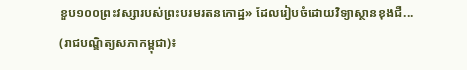ខួប១០០ព្រះវស្សារបស់ព្រះបរមរតនកោដ្ឋ» ដែលរៀបចំដោយវិទ្យាស្ថានខុងជឺ...
(រាជបណ្ឌិត្យសភាកម្ពុជា)៖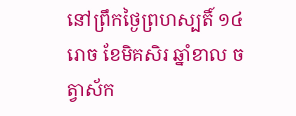នៅព្រឹកថ្ងៃព្រហស្បតិ៍ ១៤រោច ខែមិគសិរ ឆ្នាំខាល ចត្វាស័ក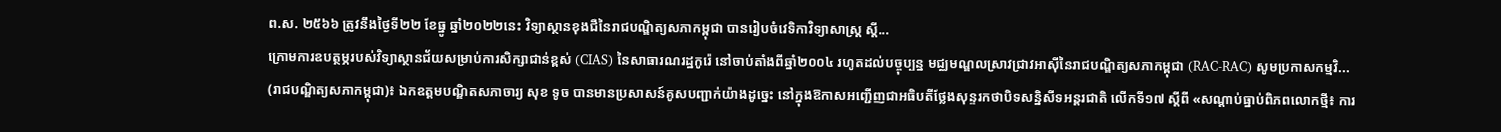ព.ស. ២៥៦៦ ត្រូវនឹងថ្ងៃទី២២ ខែធ្នូ ឆ្នាំ២០២២នេះ វិទ្យាស្ថានខុងជឺនៃរាជបណ្ឌិត្យសភាកម្ពុជា បានរៀបចំវេទិកាវិទ្យាសាស្ត្រ ស្ដី...
ក្រោមការឧបត្ថម្ភរបស់វិទ្យាស្ថានជ័យសម្រាប់ការសិក្សាជាន់ខ្ពស់ (CIAS) នៃសាធារណរដ្ឋកូរ៉េ នៅចាប់តាំងពីឆ្នាំ២០០៤ រហូតដល់បច្ចុប្បន្ន មជ្ឈមណ្ឌលស្រាវជ្រាវអាស៊ីនៃរាជបណ្ឌិត្យសភាកម្ពុជា (RAC-RAC) សូមប្រកាសកម្មវិ...
(រាជបណ្ឌិត្យសភាកម្ពុជា)៖ ឯកឧត្ដមបណ្ឌិតសភាចារ្យ សុខ ទូច បានមានប្រសាសន៍គូសបញ្ជាក់យ៉ាងដូច្នេះ នៅក្នុងឱកាសអញ្ជើញជាអធិបតីថ្លែងសុន្ទរកថាបិទសន្និសីទអន្តរជាតិ លើកទី១៧ ស្ដីពី «សណ្ដាប់ធ្នាប់ពិភពលោកថ្មី៖ ការ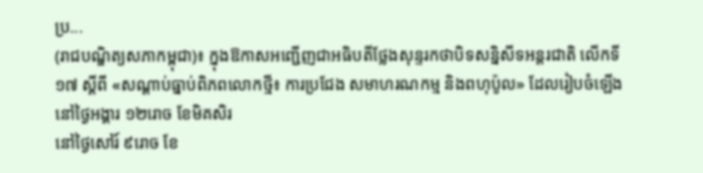ប្រ...
(រាជបណ្ឌិត្យសភាកម្ពុជា)៖ ក្នុងឱកាសអញ្ជើញជាអធិបតីថ្លែងសុន្ទរកថាបិទសន្និសីទអន្តរជាតិ លើកទី១៧ ស្ដីពី «សណ្ដាប់ធ្នាប់ពិភពលោកថ្មី៖ ការប្រជែង សមាហរណកម្ម និងពហុប៉ូល» ដែលរៀបចំឡើងនៅថ្ងៃអង្គារ ១២រោច ខែមិគសិរ
នៅថ្ងៃសៅរ៍ ៩រោច ខែ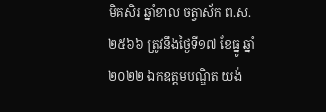មិគសិរ ឆ្នាំខាល ចត្វាស័ក ព.ស.២៥៦៦ ត្រូវនឹងថ្ងៃទី១៧ ខែធ្នូ ឆ្នាំ២០២២ ឯកឧត្តមបណ្ឌិត យង់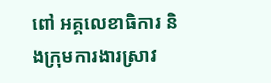ពៅ អគ្គលេខាធិការ និងក្រុមការងារស្រាវ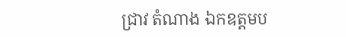ជ្រាវ តំណាង ឯកឧត្តមប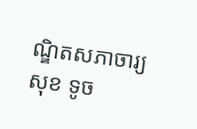ណ្ឌិតសភាចារ្យ សុខ ទូច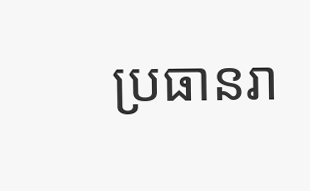ប្រធានរា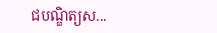ជបណ្ឌិត្យស...